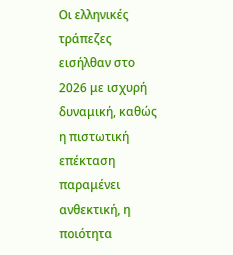Οι ελληνικές τράπεζες εισήλθαν στο 2026 με ισχυρή δυναμική, καθώς η πιστωτική επέκταση παραμένει ανθεκτική, η ποιότητα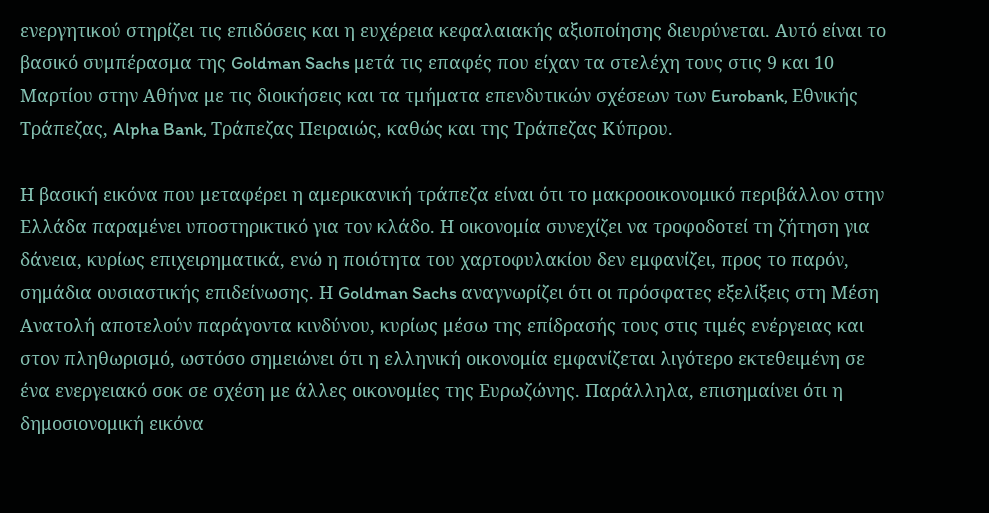ενεργητικού στηρίζει τις επιδόσεις και η ευχέρεια κεφαλαιακής αξιοποίησης διευρύνεται. Αυτό είναι το βασικό συμπέρασμα της Goldman Sachs μετά τις επαφές που είχαν τα στελέχη τους στις 9 και 10 Μαρτίου στην Αθήνα με τις διοικήσεις και τα τμήματα επενδυτικών σχέσεων των Eurobank, Εθνικής Τράπεζας, Alpha Bank, Τράπεζας Πειραιώς, καθώς και της Τράπεζας Κύπρου.

Η βασική εικόνα που μεταφέρει η αμερικανική τράπεζα είναι ότι το μακροοικονομικό περιβάλλον στην Ελλάδα παραμένει υποστηρικτικό για τον κλάδο. Η οικονομία συνεχίζει να τροφοδοτεί τη ζήτηση για δάνεια, κυρίως επιχειρηματικά, ενώ η ποιότητα του χαρτοφυλακίου δεν εμφανίζει, προς το παρόν, σημάδια ουσιαστικής επιδείνωσης. Η Goldman Sachs αναγνωρίζει ότι οι πρόσφατες εξελίξεις στη Μέση Ανατολή αποτελούν παράγοντα κινδύνου, κυρίως μέσω της επίδρασής τους στις τιμές ενέργειας και στον πληθωρισμό, ωστόσο σημειώνει ότι η ελληνική οικονομία εμφανίζεται λιγότερο εκτεθειμένη σε ένα ενεργειακό σοκ σε σχέση με άλλες οικονομίες της Ευρωζώνης. Παράλληλα, επισημαίνει ότι η δημοσιονομική εικόνα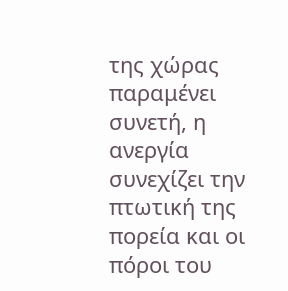της χώρας παραμένει συνετή, η ανεργία συνεχίζει την πτωτική της πορεία και οι πόροι του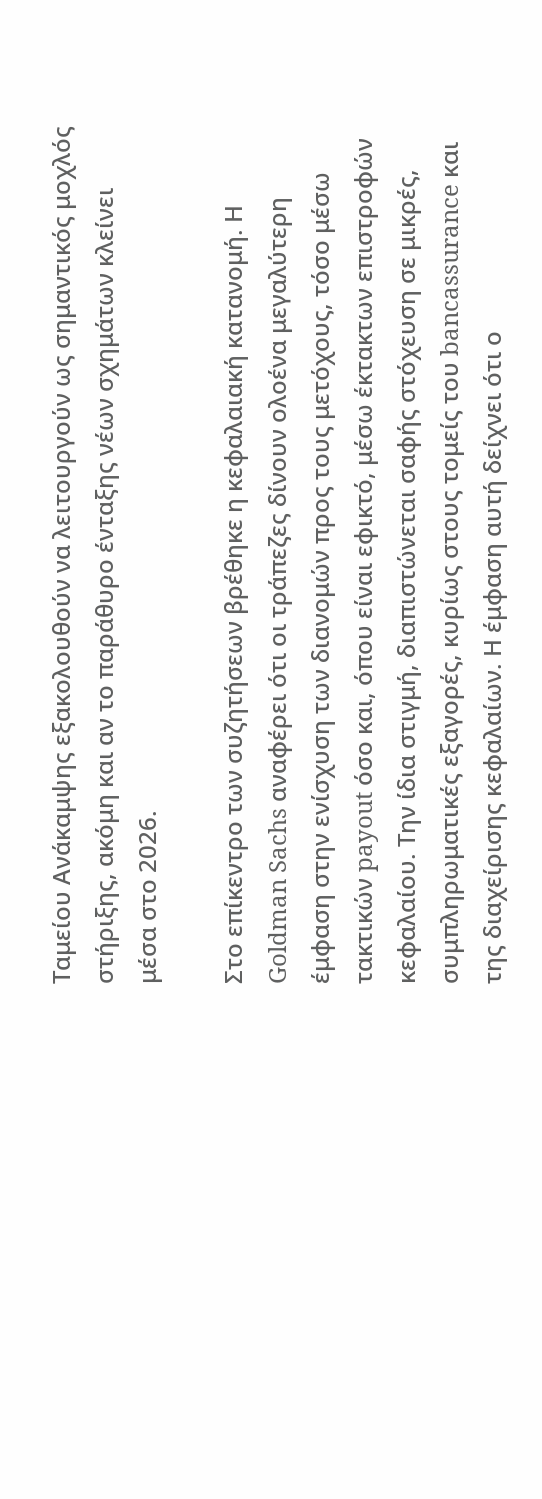Ταμείου Ανάκαμψης εξακολουθούν να λειτουργούν ως σημαντικός μοχλός στήριξης, ακόμη και αν το παράθυρο ένταξης νέων σχημάτων κλείνει μέσα στο 2026.

Στο επίκεντρο των συζητήσεων βρέθηκε η κεφαλαιακή κατανομή. Η Goldman Sachs αναφέρει ότι οι τράπεζες δίνουν ολοένα μεγαλύτερη έμφαση στην ενίσχυση των διανομών προς τους μετόχους, τόσο μέσω τακτικών payout όσο και, όπου είναι εφικτό, μέσω έκτακτων επιστροφών κεφαλαίου. Την ίδια στιγμή, διαπιστώνεται σαφής στόχευση σε μικρές, συμπληρωματικές εξαγορές, κυρίως στους τομείς του bancassurance και της διαχείρισης κεφαλαίων. Η έμφαση αυτή δείχνει ότι ο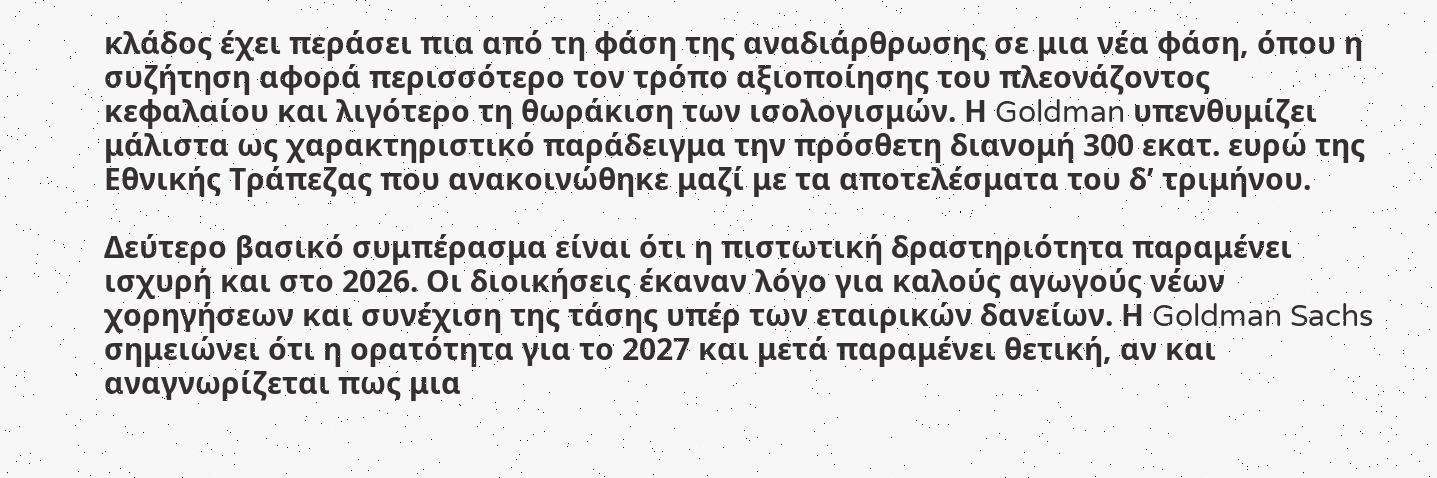κλάδος έχει περάσει πια από τη φάση της αναδιάρθρωσης σε μια νέα φάση, όπου η συζήτηση αφορά περισσότερο τον τρόπο αξιοποίησης του πλεονάζοντος κεφαλαίου και λιγότερο τη θωράκιση των ισολογισμών. Η Goldman υπενθυμίζει μάλιστα ως χαρακτηριστικό παράδειγμα την πρόσθετη διανομή 300 εκατ. ευρώ της Εθνικής Τράπεζας που ανακοινώθηκε μαζί με τα αποτελέσματα του δ’ τριμήνου.

Δεύτερο βασικό συμπέρασμα είναι ότι η πιστωτική δραστηριότητα παραμένει ισχυρή και στο 2026. Οι διοικήσεις έκαναν λόγο για καλούς αγωγούς νέων χορηγήσεων και συνέχιση της τάσης υπέρ των εταιρικών δανείων. Η Goldman Sachs σημειώνει ότι η ορατότητα για το 2027 και μετά παραμένει θετική, αν και αναγνωρίζεται πως μια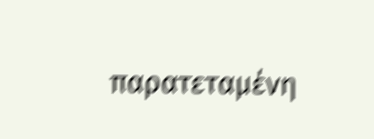παρατεταμένη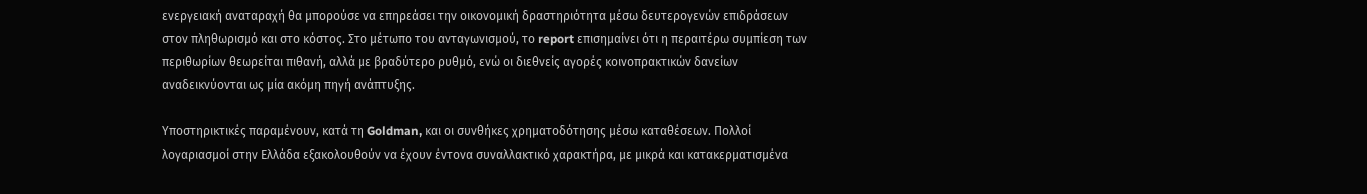ενεργειακή αναταραχή θα μπορούσε να επηρεάσει την οικονομική δραστηριότητα μέσω δευτερογενών επιδράσεων στον πληθωρισμό και στο κόστος. Στο μέτωπο του ανταγωνισμού, το report επισημαίνει ότι η περαιτέρω συμπίεση των περιθωρίων θεωρείται πιθανή, αλλά με βραδύτερο ρυθμό, ενώ οι διεθνείς αγορές κοινοπρακτικών δανείων αναδεικνύονται ως μία ακόμη πηγή ανάπτυξης.

Υποστηρικτικές παραμένουν, κατά τη Goldman, και οι συνθήκες χρηματοδότησης μέσω καταθέσεων. Πολλοί λογαριασμοί στην Ελλάδα εξακολουθούν να έχουν έντονα συναλλακτικό χαρακτήρα, με μικρά και κατακερματισμένα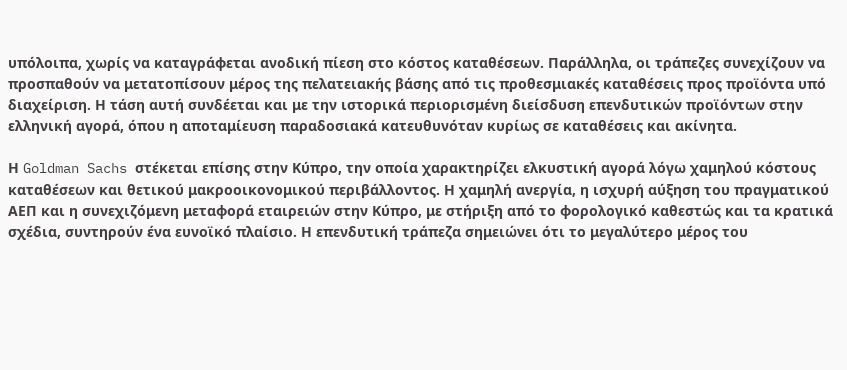υπόλοιπα, χωρίς να καταγράφεται ανοδική πίεση στο κόστος καταθέσεων. Παράλληλα, οι τράπεζες συνεχίζουν να προσπαθούν να μετατοπίσουν μέρος της πελατειακής βάσης από τις προθεσμιακές καταθέσεις προς προϊόντα υπό διαχείριση. Η τάση αυτή συνδέεται και με την ιστορικά περιορισμένη διείσδυση επενδυτικών προϊόντων στην ελληνική αγορά, όπου η αποταμίευση παραδοσιακά κατευθυνόταν κυρίως σε καταθέσεις και ακίνητα.

Η Goldman Sachs στέκεται επίσης στην Κύπρο, την οποία χαρακτηρίζει ελκυστική αγορά λόγω χαμηλού κόστους καταθέσεων και θετικού μακροοικονομικού περιβάλλοντος. Η χαμηλή ανεργία, η ισχυρή αύξηση του πραγματικού ΑΕΠ και η συνεχιζόμενη μεταφορά εταιρειών στην Κύπρο, με στήριξη από το φορολογικό καθεστώς και τα κρατικά σχέδια, συντηρούν ένα ευνοϊκό πλαίσιο. Η επενδυτική τράπεζα σημειώνει ότι το μεγαλύτερο μέρος του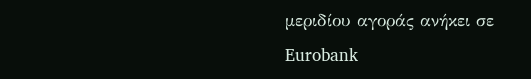μεριδίου αγοράς ανήκει σε Eurobank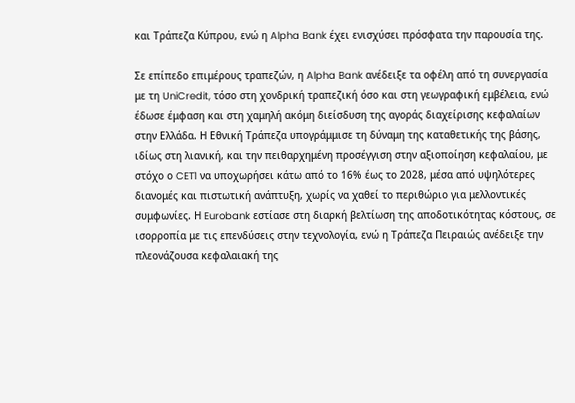και Τράπεζα Κύπρου, ενώ η Alpha Bank έχει ενισχύσει πρόσφατα την παρουσία της.

Σε επίπεδο επιμέρους τραπεζών, η Alpha Bank ανέδειξε τα οφέλη από τη συνεργασία με τη UniCredit, τόσο στη χονδρική τραπεζική όσο και στη γεωγραφική εμβέλεια, ενώ έδωσε έμφαση και στη χαμηλή ακόμη διείσδυση της αγοράς διαχείρισης κεφαλαίων στην Ελλάδα. Η Εθνική Τράπεζα υπογράμμισε τη δύναμη της καταθετικής της βάσης, ιδίως στη λιανική, και την πειθαρχημένη προσέγγιση στην αξιοποίηση κεφαλαίου, με στόχο ο CET1 να υποχωρήσει κάτω από το 16% έως το 2028, μέσα από υψηλότερες διανομές και πιστωτική ανάπτυξη, χωρίς να χαθεί το περιθώριο για μελλοντικές συμφωνίες. Η Eurobank εστίασε στη διαρκή βελτίωση της αποδοτικότητας κόστους, σε ισορροπία με τις επενδύσεις στην τεχνολογία, ενώ η Τράπεζα Πειραιώς ανέδειξε την πλεονάζουσα κεφαλαιακή της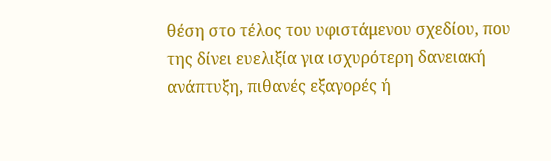θέση στο τέλος του υφιστάμενου σχεδίου, που της δίνει ευελιξία για ισχυρότερη δανειακή ανάπτυξη, πιθανές εξαγορές ή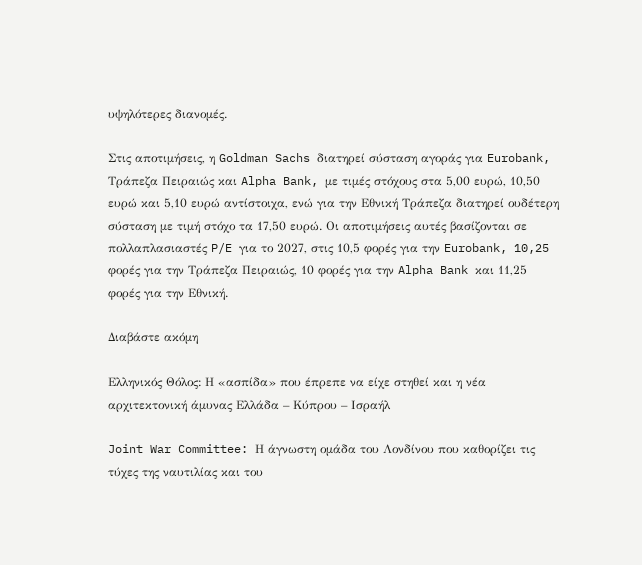υψηλότερες διανομές.

Στις αποτιμήσεις, η Goldman Sachs διατηρεί σύσταση αγοράς για Eurobank, Τράπεζα Πειραιώς και Alpha Bank, με τιμές στόχους στα 5,00 ευρώ, 10,50 ευρώ και 5,10 ευρώ αντίστοιχα, ενώ για την Εθνική Τράπεζα διατηρεί ουδέτερη σύσταση με τιμή στόχο τα 17,50 ευρώ. Οι αποτιμήσεις αυτές βασίζονται σε πολλαπλασιαστές P/E για το 2027, στις 10,5 φορές για την Eurobank, 10,25 φορές για την Τράπεζα Πειραιώς, 10 φορές για την Alpha Bank και 11,25 φορές για την Εθνική.

Διαβάστε ακόμη

Ελληνικός Θόλος: Η «ασπίδα» που έπρεπε να είχε στηθεί και η νέα αρχιτεκτονική άμυνας Ελλάδα – Κύπρου – Ισραήλ

Joint War Committee: Η άγνωστη ομάδα του Λονδίνου που καθορίζει τις τύχες της ναυτιλίας και του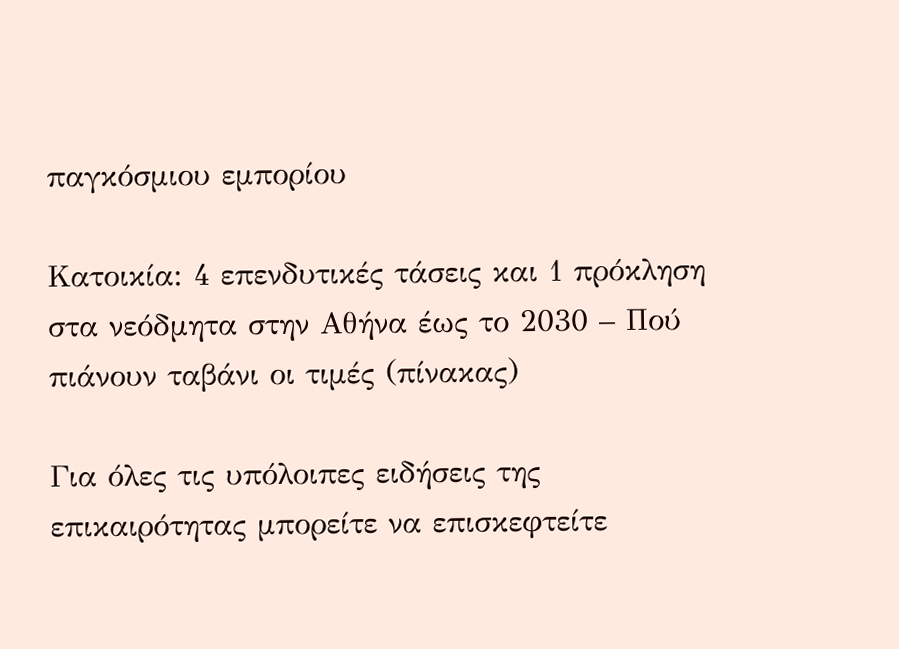παγκόσμιου εμπορίου

Κατοικία: 4 επενδυτικές τάσεις και 1 πρόκληση στα νεόδμητα στην Αθήνα έως το 2030 – Πού πιάνουν ταβάνι οι τιμές (πίνακας)

Για όλες τις υπόλοιπες ειδήσεις της επικαιρότητας μπορείτε να επισκεφτείτε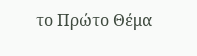το Πρώτο Θέμα